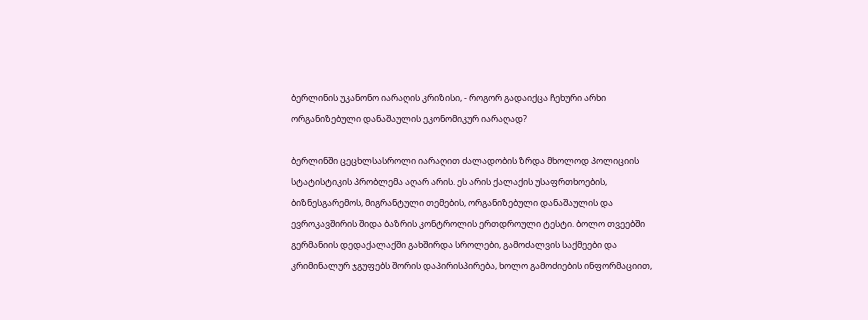ბერლინის უკანონო იარაღის კრიზისი, - როგორ გადაიქცა ჩეხური არხი ორგანიზებული დანაშაულის ეკონომიკურ იარაღად?

ბერლინში ცეცხლსასროლი იარაღით ძალადობის ზრდა მხოლოდ პოლიციის სტატისტიკის პრობლემა აღარ არის. ეს არის ქალაქის უსაფრთხოების, ბიზნესგარემოს, მიგრანტული თემების, ორგანიზებული დანაშაულის და ევროკავშირის შიდა ბაზრის კონტროლის ერთდროული ტესტი. ბოლო თვეებში გერმანიის დედაქალაქში გახშირდა სროლები, გამოძალვის საქმეები და კრიმინალურ ჯგუფებს შორის დაპირისპირება, ხოლო გამოძიების ინფორმაციით,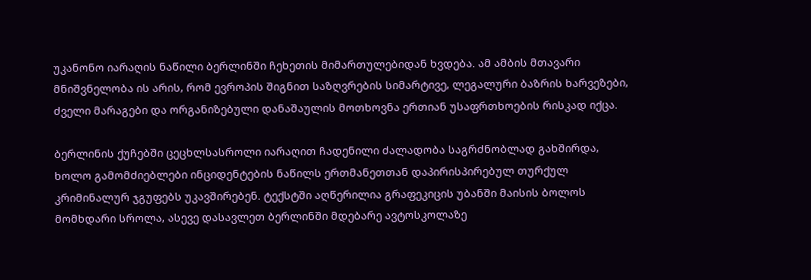უკანონო იარაღის ნაწილი ბერლინში ჩეხეთის მიმართულებიდან ხვდება. ამ ამბის მთავარი მნიშვნელობა ის არის, რომ ევროპის შიგნით საზღვრების სიმარტივე, ლეგალური ბაზრის ხარვეზები, ძველი მარაგები და ორგანიზებული დანაშაულის მოთხოვნა ერთიან უსაფრთხოების რისკად იქცა.

ბერლინის ქუჩებში ცეცხლსასროლი იარაღით ჩადენილი ძალადობა საგრძნობლად გახშირდა, ხოლო გამომძიებლები ინციდენტების ნაწილს ერთმანეთთან დაპირისპირებულ თურქულ კრიმინალურ ჯგუფებს უკავშირებენ. ტექსტში აღწერილია გრაფეკიცის უბანში მაისის ბოლოს მომხდარი სროლა, ასევე დასავლეთ ბერლინში მდებარე ავტოსკოლაზე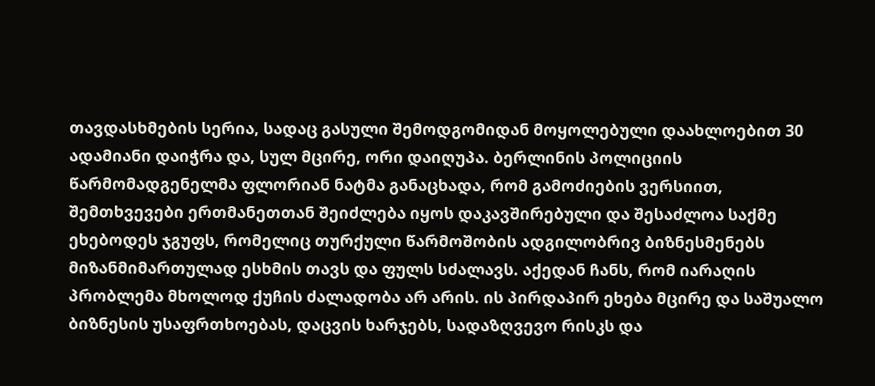თავდასხმების სერია, სადაც გასული შემოდგომიდან მოყოლებული დაახლოებით 30 ადამიანი დაიჭრა და, სულ მცირე, ორი დაიღუპა. ბერლინის პოლიციის წარმომადგენელმა ფლორიან ნატმა განაცხადა, რომ გამოძიების ვერსიით, შემთხვევები ერთმანეთთან შეიძლება იყოს დაკავშირებული და შესაძლოა საქმე ეხებოდეს ჯგუფს, რომელიც თურქული წარმოშობის ადგილობრივ ბიზნესმენებს მიზანმიმართულად ესხმის თავს და ფულს სძალავს. აქედან ჩანს, რომ იარაღის პრობლემა მხოლოდ ქუჩის ძალადობა არ არის. ის პირდაპირ ეხება მცირე და საშუალო ბიზნესის უსაფრთხოებას, დაცვის ხარჯებს, სადაზღვევო რისკს და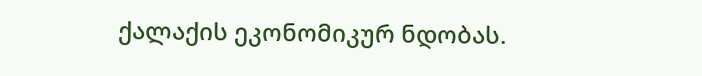ქალაქის ეკონომიკურ ნდობას.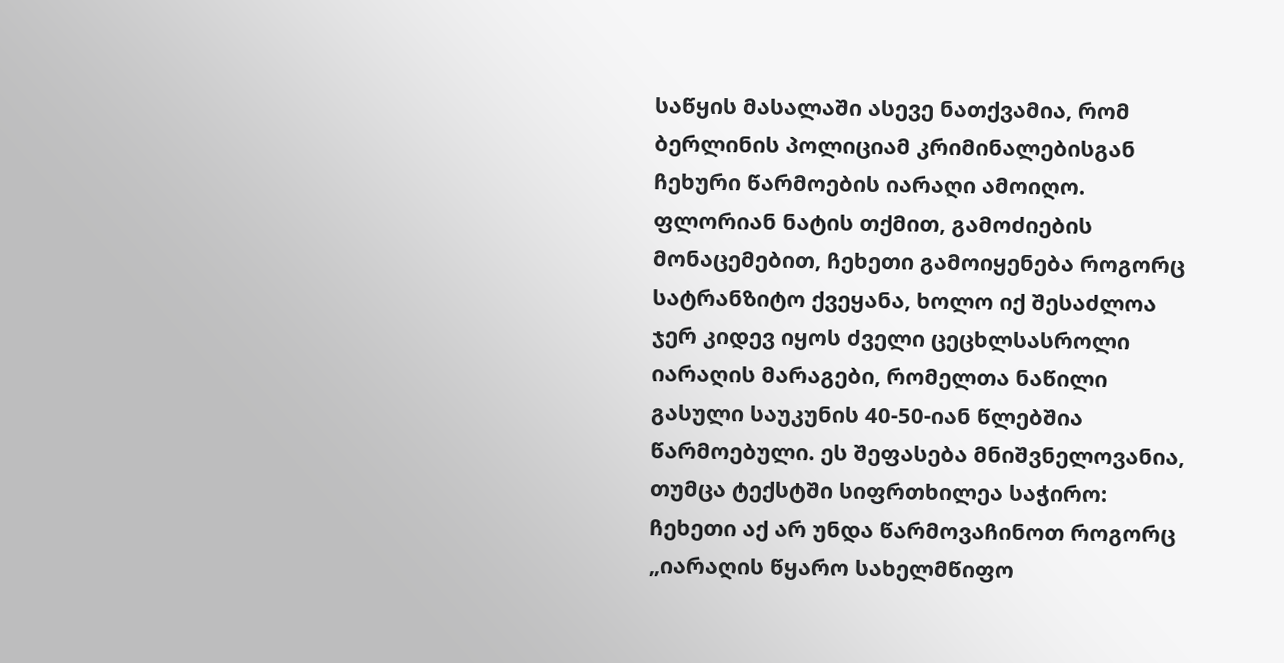საწყის მასალაში ასევე ნათქვამია, რომ ბერლინის პოლიციამ კრიმინალებისგან ჩეხური წარმოების იარაღი ამოიღო. ფლორიან ნატის თქმით, გამოძიების მონაცემებით, ჩეხეთი გამოიყენება როგორც სატრანზიტო ქვეყანა, ხოლო იქ შესაძლოა ჯერ კიდევ იყოს ძველი ცეცხლსასროლი იარაღის მარაგები, რომელთა ნაწილი გასული საუკუნის 40-50-იან წლებშია წარმოებული. ეს შეფასება მნიშვნელოვანია, თუმცა ტექსტში სიფრთხილეა საჭირო: ჩეხეთი აქ არ უნდა წარმოვაჩინოთ როგორც „იარაღის წყარო სახელმწიფო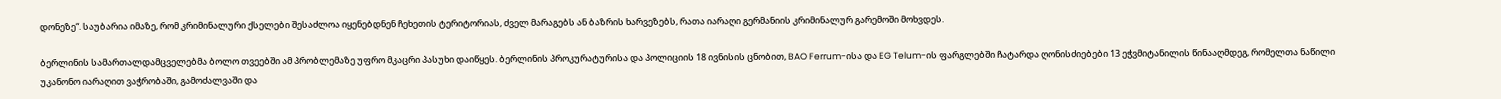დონეზე“. საუბარია იმაზე, რომ კრიმინალური ქსელები შესაძლოა იყენებდნენ ჩეხეთის ტერიტორიას, ძველ მარაგებს ან ბაზრის ხარვეზებს, რათა იარაღი გერმანიის კრიმინალურ გარემოში მოხვდეს.

ბერლინის სამართალდამცველებმა ბოლო თვეებში ამ პრობლემაზე უფრო მკაცრი პასუხი დაიწყეს. ბერლინის პროკურატურისა და პოლიციის 18 ივნისის ცნობით, BAO Ferrum-ისა და EG Telum-ის ფარგლებში ჩატარდა ღონისძიებები 13 ეჭვმიტანილის წინააღმდეგ, რომელთა ნაწილი უკანონო იარაღით ვაჭრობაში, გამოძალვაში და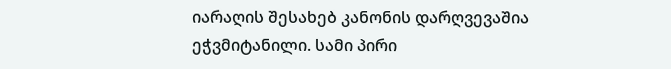იარაღის შესახებ კანონის დარღვევაშია ეჭვმიტანილი. სამი პირი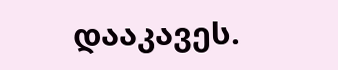დააკავეს.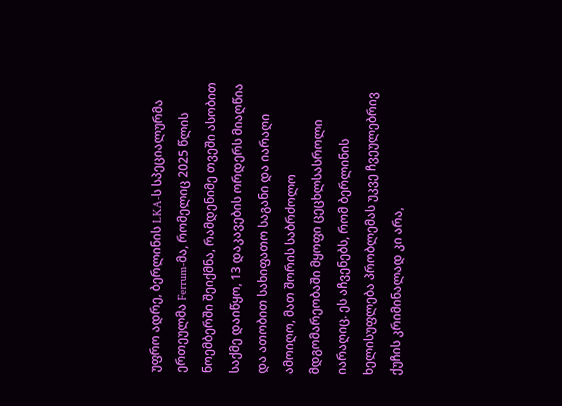უფრო ადრე, ბერლინის LKA-ს სპეციალურმა ერთეულმა Ferrum-მა, რომელიც 2025 წლის ნოემბერში შეიქმნა, რამდენიმე თვეში ასობით საქმე დაიწყო, 13 დაკავების ორდერს მიაღწია და ათობით სახიფათო საგანი და იარაღი ამოიღო, მათ შორის საბრძოლო მდგომარეობაში მყოფი ცეცხლსასროლი იარაღიც. ეს აჩვენებს, რომ ბერლინის ხელისუფლება პრობლემას უკვე ჩვეულებრივ ქუჩის კრიმინალად კი არა,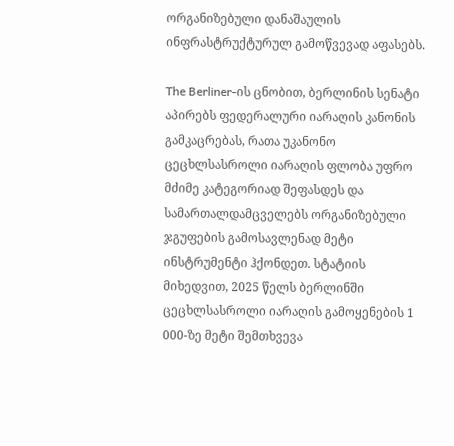ორგანიზებული დანაშაულის ინფრასტრუქტურულ გამოწვევად აფასებს.

The Berliner-ის ცნობით, ბერლინის სენატი აპირებს ფედერალური იარაღის კანონის გამკაცრებას, რათა უკანონო ცეცხლსასროლი იარაღის ფლობა უფრო მძიმე კატეგორიად შეფასდეს და სამართალდამცველებს ორგანიზებული ჯგუფების გამოსავლენად მეტი ინსტრუმენტი ჰქონდეთ. სტატიის მიხედვით, 2025 წელს ბერლინში ცეცხლსასროლი იარაღის გამოყენების 1 000-ზე მეტი შემთხვევა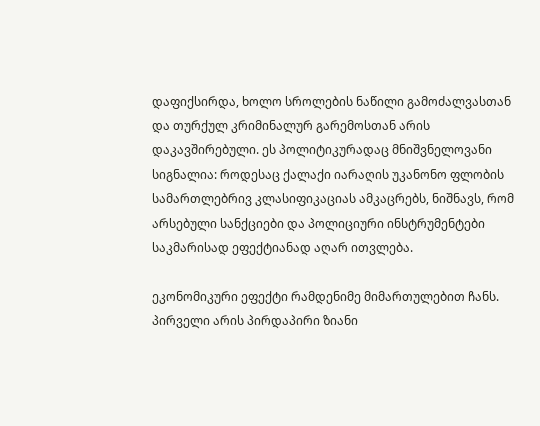დაფიქსირდა, ხოლო სროლების ნაწილი გამოძალვასთან და თურქულ კრიმინალურ გარემოსთან არის დაკავშირებული. ეს პოლიტიკურადაც მნიშვნელოვანი სიგნალია: როდესაც ქალაქი იარაღის უკანონო ფლობის სამართლებრივ კლასიფიკაციას ამკაცრებს, ნიშნავს, რომ არსებული სანქციები და პოლიციური ინსტრუმენტები საკმარისად ეფექტიანად აღარ ითვლება.

ეკონომიკური ეფექტი რამდენიმე მიმართულებით ჩანს. პირველი არის პირდაპირი ზიანი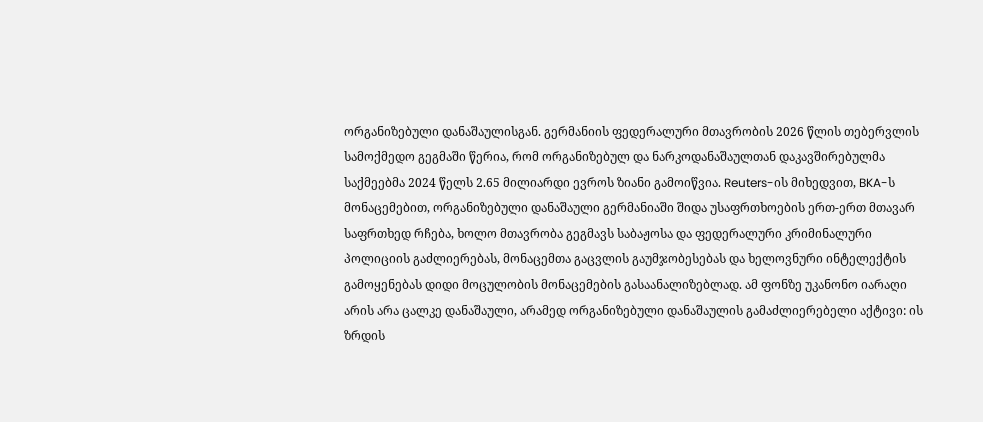ორგანიზებული დანაშაულისგან. გერმანიის ფედერალური მთავრობის 2026 წლის თებერვლის სამოქმედო გეგმაში წერია, რომ ორგანიზებულ და ნარკოდანაშაულთან დაკავშირებულმა საქმეებმა 2024 წელს 2.65 მილიარდი ევროს ზიანი გამოიწვია. Reuters-ის მიხედვით, BKA-ს მონაცემებით, ორგანიზებული დანაშაული გერმანიაში შიდა უსაფრთხოების ერთ-ერთ მთავარ საფრთხედ რჩება, ხოლო მთავრობა გეგმავს საბაჟოსა და ფედერალური კრიმინალური პოლიციის გაძლიერებას, მონაცემთა გაცვლის გაუმჯობესებას და ხელოვნური ინტელექტის გამოყენებას დიდი მოცულობის მონაცემების გასაანალიზებლად. ამ ფონზე უკანონო იარაღი არის არა ცალკე დანაშაული, არამედ ორგანიზებული დანაშაულის გამაძლიერებელი აქტივი: ის ზრდის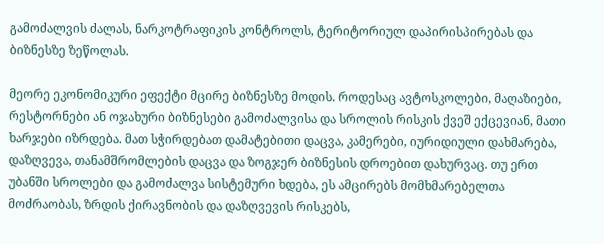გამოძალვის ძალას, ნარკოტრაფიკის კონტროლს, ტერიტორიულ დაპირისპირებას და ბიზნესზე ზეწოლას.

მეორე ეკონომიკური ეფექტი მცირე ბიზნესზე მოდის. როდესაც ავტოსკოლები, მაღაზიები, რესტორნები ან ოჯახური ბიზნესები გამოძალვისა და სროლის რისკის ქვეშ ექცევიან, მათი ხარჯები იზრდება. მათ სჭირდებათ დამატებითი დაცვა, კამერები, იურიდიული დახმარება, დაზღვევა, თანამშრომლების დაცვა და ზოგჯერ ბიზნესის დროებით დახურვაც. თუ ერთ უბანში სროლები და გამოძალვა სისტემური ხდება, ეს ამცირებს მომხმარებელთა მოძრაობას, ზრდის ქირავნობის და დაზღვევის რისკებს,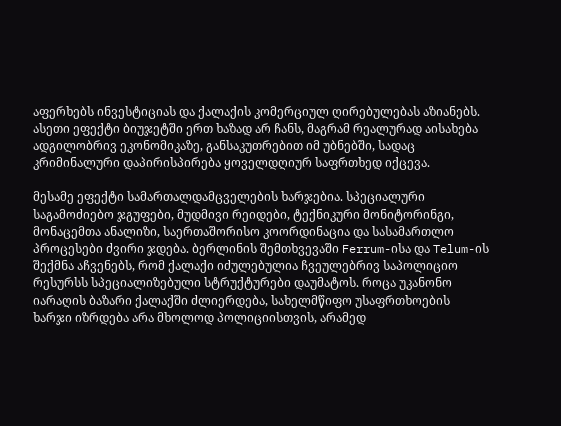აფერხებს ინვესტიციას და ქალაქის კომერციულ ღირებულებას აზიანებს. ასეთი ეფექტი ბიუჯეტში ერთ ხაზად არ ჩანს, მაგრამ რეალურად აისახება ადგილობრივ ეკონომიკაზე, განსაკუთრებით იმ უბნებში, სადაც კრიმინალური დაპირისპირება ყოველდღიურ საფრთხედ იქცევა.

მესამე ეფექტი სამართალდამცველების ხარჯებია. სპეციალური საგამოძიებო ჯგუფები, მუდმივი რეიდები, ტექნიკური მონიტორინგი, მონაცემთა ანალიზი, საერთაშორისო კოორდინაცია და სასამართლო პროცესები ძვირი ჯდება. ბერლინის შემთხვევაში Ferrum-ისა და Telum-ის შექმნა აჩვენებს, რომ ქალაქი იძულებულია ჩვეულებრივ საპოლიციო რესურსს სპეციალიზებული სტრუქტურები დაუმატოს. როცა უკანონო იარაღის ბაზარი ქალაქში ძლიერდება, სახელმწიფო უსაფრთხოების ხარჯი იზრდება არა მხოლოდ პოლიციისთვის, არამედ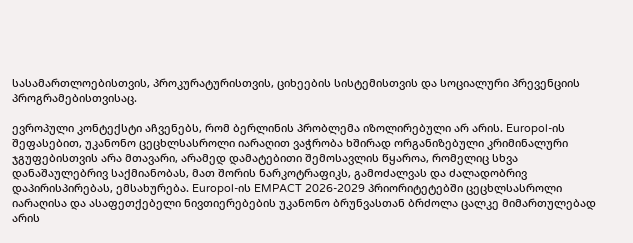სასამართლოებისთვის, პროკურატურისთვის, ციხეების სისტემისთვის და სოციალური პრევენციის პროგრამებისთვისაც.

ევროპული კონტექსტი აჩვენებს, რომ ბერლინის პრობლემა იზოლირებული არ არის. Europol-ის შეფასებით, უკანონო ცეცხლსასროლი იარაღით ვაჭრობა ხშირად ორგანიზებული კრიმინალური ჯგუფებისთვის არა მთავარი, არამედ დამატებითი შემოსავლის წყაროა, რომელიც სხვა დანაშაულებრივ საქმიანობას, მათ შორის ნარკოტრაფიკს, გამოძალვას და ძალადობრივ დაპირისპირებას, ემსახურება. Europol-ის EMPACT 2026-2029 პრიორიტეტებში ცეცხლსასროლი იარაღისა და ასაფეთქებელი ნივთიერებების უკანონო ბრუნვასთან ბრძოლა ცალკე მიმართულებად არის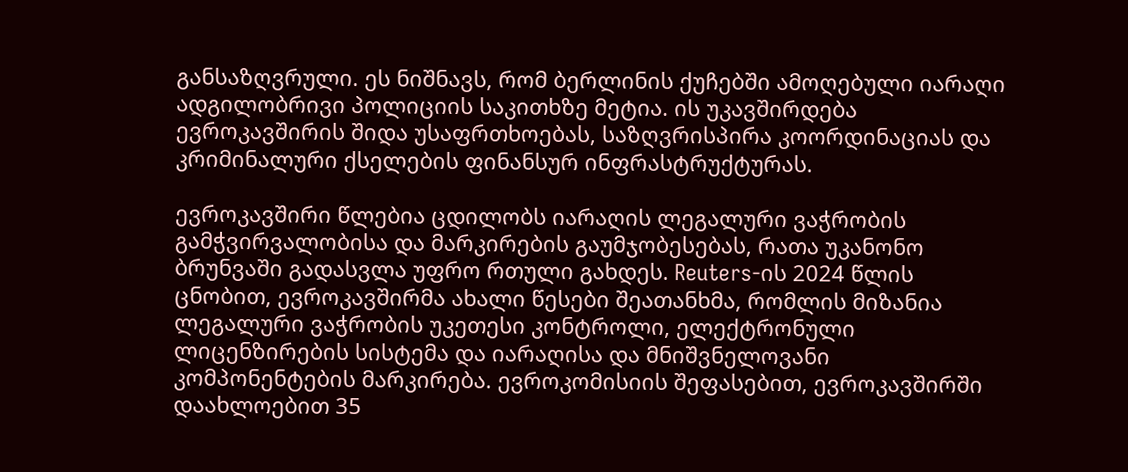განსაზღვრული. ეს ნიშნავს, რომ ბერლინის ქუჩებში ამოღებული იარაღი ადგილობრივი პოლიციის საკითხზე მეტია. ის უკავშირდება ევროკავშირის შიდა უსაფრთხოებას, საზღვრისპირა კოორდინაციას და კრიმინალური ქსელების ფინანსურ ინფრასტრუქტურას.

ევროკავშირი წლებია ცდილობს იარაღის ლეგალური ვაჭრობის გამჭვირვალობისა და მარკირების გაუმჯობესებას, რათა უკანონო ბრუნვაში გადასვლა უფრო რთული გახდეს. Reuters-ის 2024 წლის ცნობით, ევროკავშირმა ახალი წესები შეათანხმა, რომლის მიზანია ლეგალური ვაჭრობის უკეთესი კონტროლი, ელექტრონული ლიცენზირების სისტემა და იარაღისა და მნიშვნელოვანი კომპონენტების მარკირება. ევროკომისიის შეფასებით, ევროკავშირში დაახლოებით 35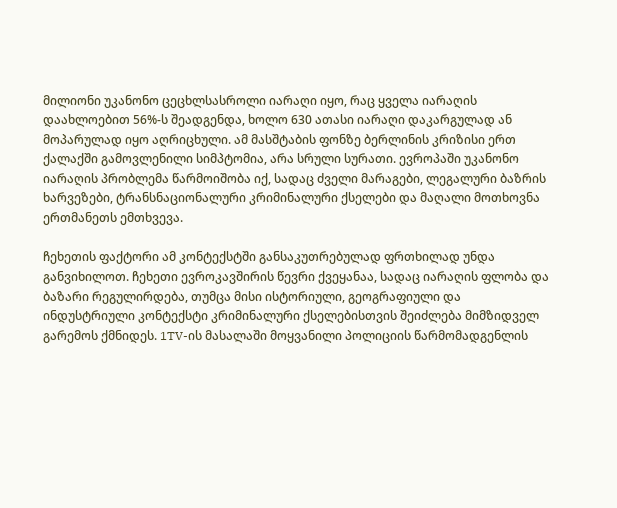მილიონი უკანონო ცეცხლსასროლი იარაღი იყო, რაც ყველა იარაღის დაახლოებით 56%-ს შეადგენდა, ხოლო 630 ათასი იარაღი დაკარგულად ან მოპარულად იყო აღრიცხული. ამ მასშტაბის ფონზე ბერლინის კრიზისი ერთ ქალაქში გამოვლენილი სიმპტომია, არა სრული სურათი. ევროპაში უკანონო იარაღის პრობლემა წარმოიშობა იქ, სადაც ძველი მარაგები, ლეგალური ბაზრის ხარვეზები, ტრანსნაციონალური კრიმინალური ქსელები და მაღალი მოთხოვნა ერთმანეთს ემთხვევა.

ჩეხეთის ფაქტორი ამ კონტექსტში განსაკუთრებულად ფრთხილად უნდა განვიხილოთ. ჩეხეთი ევროკავშირის წევრი ქვეყანაა, სადაც იარაღის ფლობა და ბაზარი რეგულირდება, თუმცა მისი ისტორიული, გეოგრაფიული და ინდუსტრიული კონტექსტი კრიმინალური ქსელებისთვის შეიძლება მიმზიდველ გარემოს ქმნიდეს. 1TV-ის მასალაში მოყვანილი პოლიციის წარმომადგენლის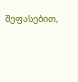შეფასებით,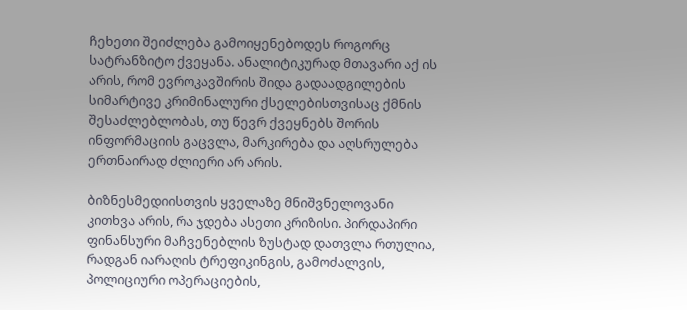ჩეხეთი შეიძლება გამოიყენებოდეს როგორც სატრანზიტო ქვეყანა. ანალიტიკურად მთავარი აქ ის არის, რომ ევროკავშირის შიდა გადაადგილების სიმარტივე კრიმინალური ქსელებისთვისაც ქმნის შესაძლებლობას, თუ წევრ ქვეყნებს შორის ინფორმაციის გაცვლა, მარკირება და აღსრულება ერთნაირად ძლიერი არ არის.

ბიზნესმედიისთვის ყველაზე მნიშვნელოვანი კითხვა არის, რა ჯდება ასეთი კრიზისი. პირდაპირი ფინანსური მაჩვენებლის ზუსტად დათვლა რთულია, რადგან იარაღის ტრეფიკინგის, გამოძალვის, პოლიციური ოპერაციების,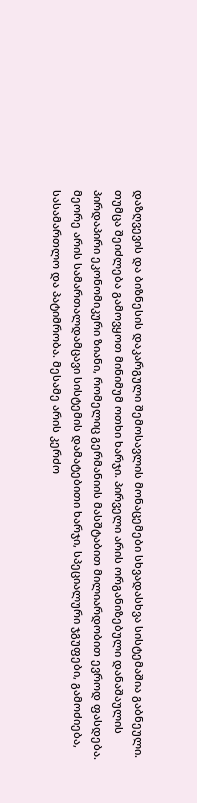დაზღვევის და ბიზნესის დაკარგული შემოსავლის მონაცემები სხვადასხვა სისტემაშია გაბნეული. თუმცა შეიძლება გამოვყოთ მინიმუმ ოთხი ხარჯი. პირველი არის ორგანიზებული დანაშაულის პირდაპირი ეკონომიკური ზიანი, რომელიც გერმანიის მასშტაბით მილიარდობით ევროდ ფასდება. მეორე არის სამართალდამცავი სისტემის დამატებითი ხარჯი, სპეციალური ჯგუფები, გამოძიება, სასამართლო და პატიმრობა. მესამე არის კერძო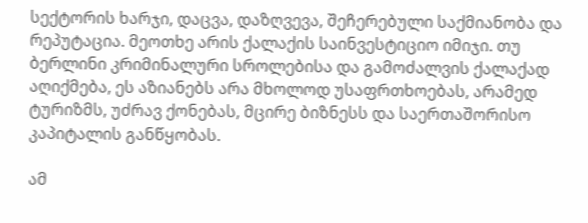სექტორის ხარჯი, დაცვა, დაზღვევა, შეჩერებული საქმიანობა და რეპუტაცია. მეოთხე არის ქალაქის საინვესტიციო იმიჯი. თუ ბერლინი კრიმინალური სროლებისა და გამოძალვის ქალაქად აღიქმება, ეს აზიანებს არა მხოლოდ უსაფრთხოებას, არამედ ტურიზმს, უძრავ ქონებას, მცირე ბიზნესს და საერთაშორისო კაპიტალის განწყობას.

ამ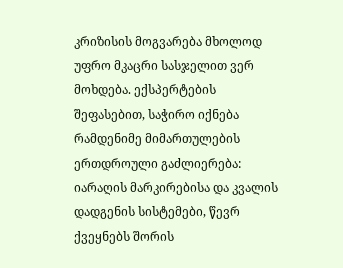კრიზისის მოგვარება მხოლოდ უფრო მკაცრი სასჯელით ვერ მოხდება. ექსპერტების შეფასებით, საჭირო იქნება რამდენიმე მიმართულების ერთდროული გაძლიერება: იარაღის მარკირებისა და კვალის დადგენის სისტემები, წევრ ქვეყნებს შორის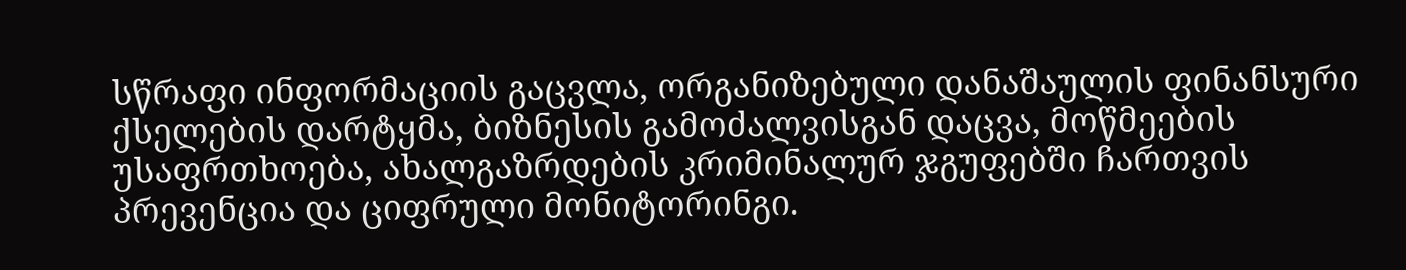სწრაფი ინფორმაციის გაცვლა, ორგანიზებული დანაშაულის ფინანსური ქსელების დარტყმა, ბიზნესის გამოძალვისგან დაცვა, მოწმეების უსაფრთხოება, ახალგაზრდების კრიმინალურ ჯგუფებში ჩართვის პრევენცია და ციფრული მონიტორინგი.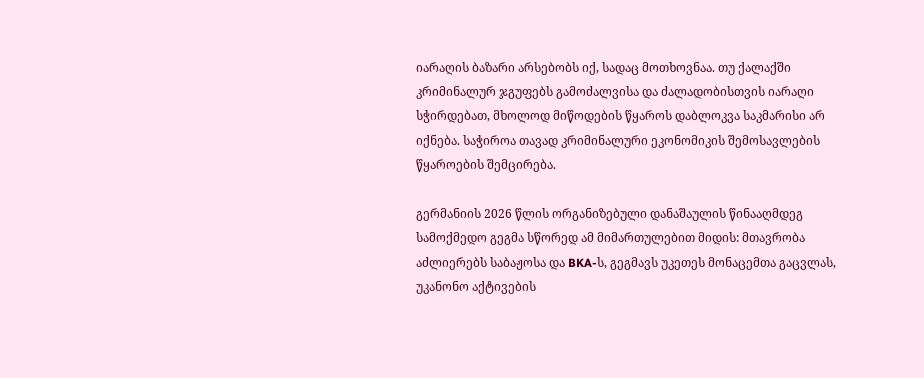იარაღის ბაზარი არსებობს იქ, სადაც მოთხოვნაა. თუ ქალაქში კრიმინალურ ჯგუფებს გამოძალვისა და ძალადობისთვის იარაღი სჭირდებათ, მხოლოდ მიწოდების წყაროს დაბლოკვა საკმარისი არ იქნება. საჭიროა თავად კრიმინალური ეკონომიკის შემოსავლების წყაროების შემცირება.

გერმანიის 2026 წლის ორგანიზებული დანაშაულის წინააღმდეგ სამოქმედო გეგმა სწორედ ამ მიმართულებით მიდის: მთავრობა აძლიერებს საბაჟოსა და BKA-ს, გეგმავს უკეთეს მონაცემთა გაცვლას, უკანონო აქტივების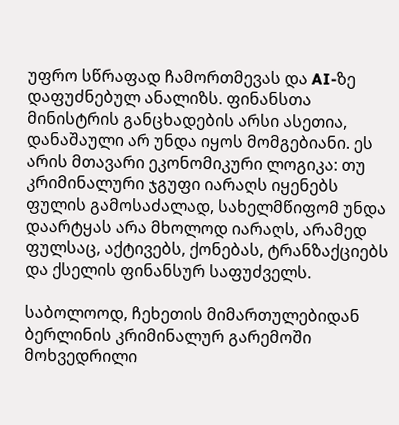უფრო სწრაფად ჩამორთმევას და AI-ზე დაფუძნებულ ანალიზს. ფინანსთა მინისტრის განცხადების არსი ასეთია, დანაშაული არ უნდა იყოს მომგებიანი. ეს არის მთავარი ეკონომიკური ლოგიკა: თუ კრიმინალური ჯგუფი იარაღს იყენებს ფულის გამოსაძალად, სახელმწიფომ უნდა დაარტყას არა მხოლოდ იარაღს, არამედ ფულსაც, აქტივებს, ქონებას, ტრანზაქციებს და ქსელის ფინანსურ საფუძველს.

საბოლოოდ, ჩეხეთის მიმართულებიდან ბერლინის კრიმინალურ გარემოში მოხვედრილი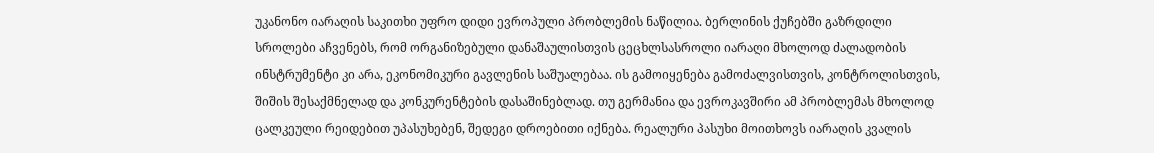უკანონო იარაღის საკითხი უფრო დიდი ევროპული პრობლემის ნაწილია. ბერლინის ქუჩებში გაზრდილი სროლები აჩვენებს, რომ ორგანიზებული დანაშაულისთვის ცეცხლსასროლი იარაღი მხოლოდ ძალადობის ინსტრუმენტი კი არა, ეკონომიკური გავლენის საშუალებაა. ის გამოიყენება გამოძალვისთვის, კონტროლისთვის, შიშის შესაქმნელად და კონკურენტების დასაშინებლად. თუ გერმანია და ევროკავშირი ამ პრობლემას მხოლოდ ცალკეული რეიდებით უპასუხებენ, შედეგი დროებითი იქნება. რეალური პასუხი მოითხოვს იარაღის კვალის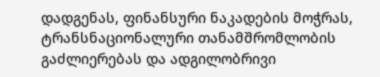დადგენას, ფინანსური ნაკადების მოჭრას, ტრანსნაციონალური თანამშრომლობის გაძლიერებას და ადგილობრივი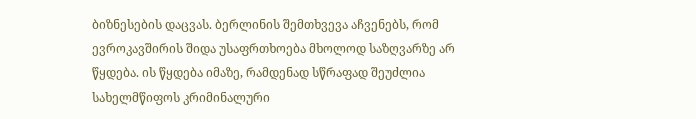ბიზნესების დაცვას. ბერლინის შემთხვევა აჩვენებს, რომ ევროკავშირის შიდა უსაფრთხოება მხოლოდ საზღვარზე არ წყდება. ის წყდება იმაზე, რამდენად სწრაფად შეუძლია სახელმწიფოს კრიმინალური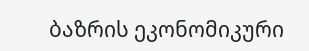ბაზრის ეკონომიკური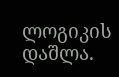ლოგიკის დაშლა.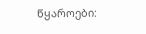წყაროები: